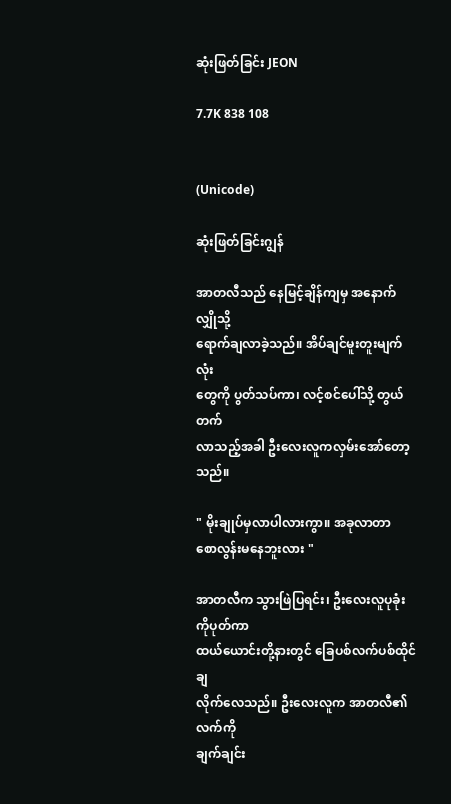ဆုံးဖြတ်ခြင်း JEON

7.7K 838 108


(Unicode)

ဆုံးဖြတ်ခြင်းဂျွန်

အာတလီသည် နေမြင့်ချိန်ကျမှ အနောက်လျှိုသို့
ရောက်ချလာခဲ့သည်။ အိပ်ချင်မူးတူးမျက်လုံး
တွေကို ပွတ်သပ်ကာ၊ လင့်စင်ပေါ်သို့ တွယ်တက်
လာသည့်အခါ ဦးလေးလူကလှမ်းအော်တော့သည်။

" မိုးချုပ်မှလာပါလားကွာ။ အခုလာတာ
စောလွန်းမနေဘူးလား "

အာတလီက သွားဖြဲပြရင်း၊ ဦးလေးလူပုခုံးကိုပုတ်ကာ
ထယ်ယောင်းတို့နားတွင် ခြေပစ်လက်ပစ်ထိုင်ချ
လိုက်လေသည်။ ဦးလေးလူက အာတလီ၏လက်ကို
ချက်ချင်း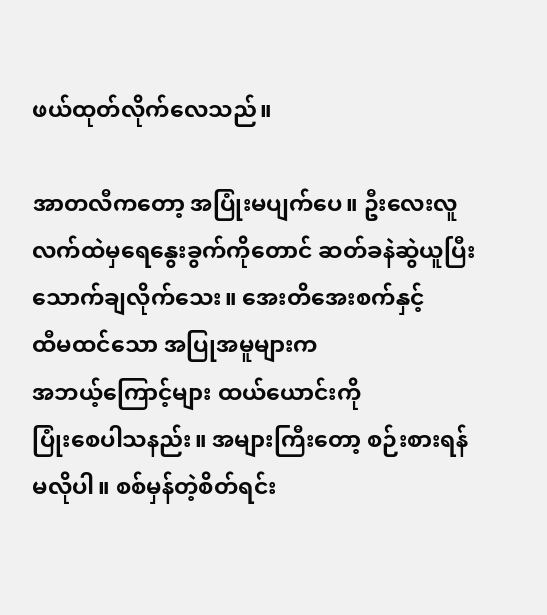ဖယ်ထုတ်လိုက်လေသည်။

အာတလီကတော့ အပြုံးမပျက်ပေ။ ဦးလေးလူ
လက်ထဲမှရေနွေးခွက်ကိုတောင် ဆတ်ခနဲဆွဲယူပြီး
သောက်ချလိုက်သေး။ အေးတိအေးစက်နှင့်
ထီမထင်သော အပြုအမူများက
အဘယ့်ကြောင့်များ ထယ်ယောင်းကို
ပြုံးစေပါသနည်း။ အများကြီးတော့ စဉ်းစားရန်
မလိုပါ။ စစ်မှန်တဲ့စိတ်ရင်း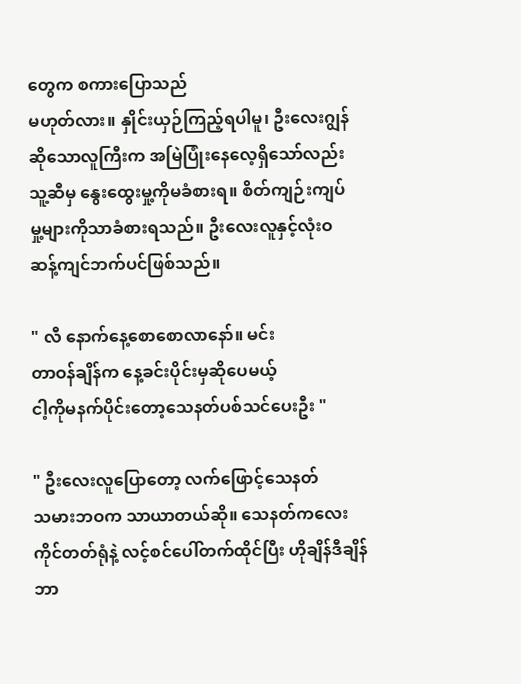တွေက စကားပြောသည်
မဟုတ်လား။ နှိုင်းယှဉ်ကြည့်ရပါမူ၊ ဦးလေးဂျွန်
ဆိုသောလူကြီးက အမြဲပြုံးနေလေ့ရှိသော်လည်း
သူ့ဆီမှ နွေးထွေးမှု့ကိုမခံစားရ။ စိတ်ကျဉ်းကျပ်
မှု့များကိုသာခံစားရသည်။ ဦးလေးလူနှင့်လုံးဝ
ဆန့်ကျင်ဘက်ပင်ဖြစ်သည်။

" လီ နောက်နေ့စောစောလာနော်။ မင်း
တာဝန်ချိန်က နေ့ခင်းပိုင်းမှဆိုပေမယ့်
ငါ့ကိုမနက်ပိုင်းတော့သေနတ်ပစ်သင်ပေးဦး "

" ဦးလေးလူပြောတော့ လက်ဖြောင့်သေနတ်
သမားဘဝက သာယာတယ်ဆို။ သေနတ်ကလေး
ကိုင်တတ်ရုံနဲ့ လင့်စင်ပေါ်တက်ထိုင်ပြီး ဟိုချိန်ဒီချိန်
ဘာ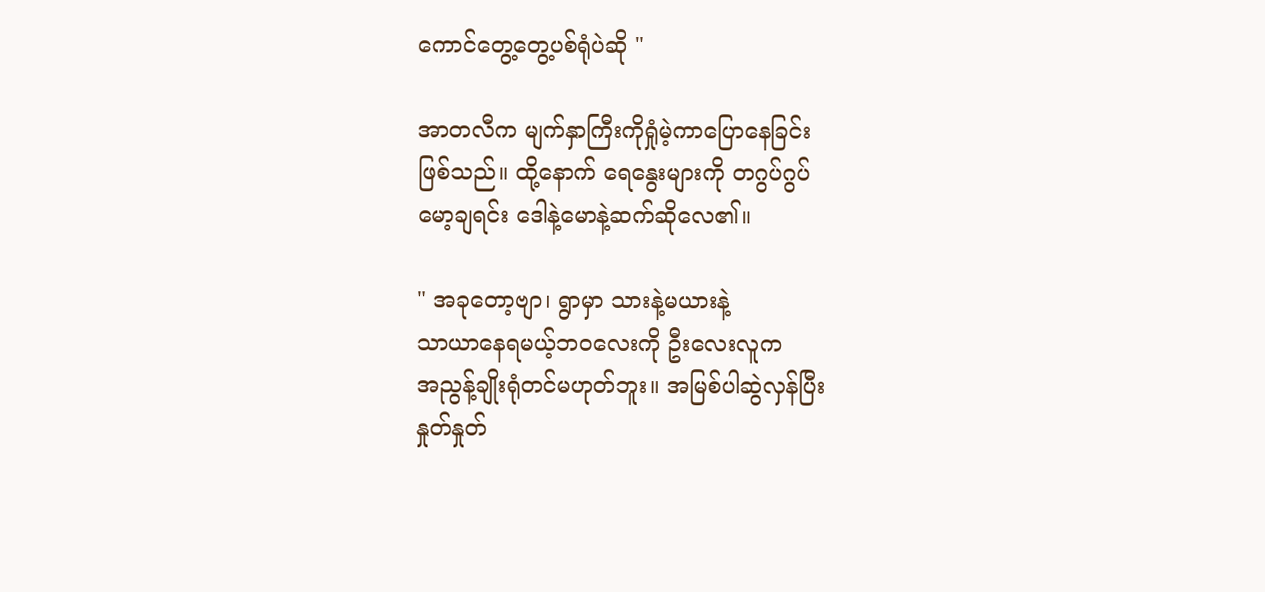ကောင်တွေ့တွေ့ပစ်ရုံပဲဆို "

အာတလီက မျက်နှာကြီးကိုရှုံမဲ့ကာပြောနေခြင်း
ဖြစ်သည်။ ထို့နောက် ရေနွေးများကို တဂွပ်ဂွပ်
မော့ချရင်း ဒေါနဲ့မောနဲ့ဆက်ဆိုလေ၏။

" အခုတော့ဗျာ၊ ရွာမှာ သားနဲ့မယားနဲ့
သာယာနေရမယ့်ဘဝလေးကို ဦးလေးလူက
အညွန့်ချိုးရုံတင်မဟုတ်ဘူး။ အမြစ်ပါဆွဲလှန်ပြီး
နှုတ်နှုတ်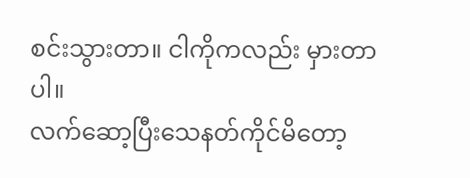စင်းသွားတာ။ ငါကိုကလည်း မှားတာပါ။
လက်ဆော့ပြီးသေနတ်ကိုင်မိတော့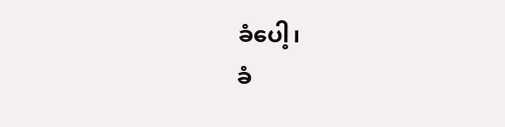ခံပေါ့၊
ခံ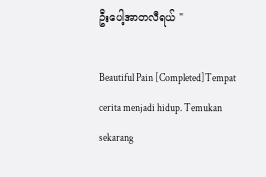ဦးပေါ့အာတလီရယ် "

Beautiful Pain [Completed]Tempat cerita menjadi hidup. Temukan sekarang